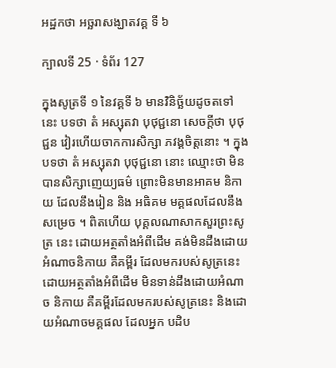អដ្ឋកថា អច្ឆរាសង្ឃាតវគ្គ ទី ៦

ក្បាលទី 25 · ទំព័រ 127

ក្នុងសូត្រទី ១ នៃវគ្គទី ៦ មានវិនិច្ឆ័យដូចតទៅនេះ បទថា តំ អស្សុតវា បុថុជ្ជនោ សេចក្តីថា បុថុជ្ជន វៀរហើយចាកការសិក្សា ភវង្គចិត្តនោះ ។ ក្នុងបទថា តំ អស្សុតវា បុថុជ្ជនោ នោះ ឈ្មោះថា មិន បានសិក្សាញេយ្យធម៌ ព្រោះមិនមានអាគម និកាយ ដែលនឹងរៀន និង អធិគម មគ្គផលដែលនឹងសម្រេច ។ ពិតហើយ បុគ្គលណាសាកសួរព្រះសូត្រ នេះ ដោយអត្ថតាំងអំពីដើម គង់មិនដឹងដោយអំណាចនិកាយ គឺគម្ពីរ ដែលមករបស់សូត្រនេះ ដោយអត្ថតាំងអំពីដើម មិនទាន់ដឹងដោយអំណាច និកាយ គឺគម្ពីរដែលមករបស់សូត្រនេះ និងដោយអំណាចមគ្គផល ដែលអ្នក បដិប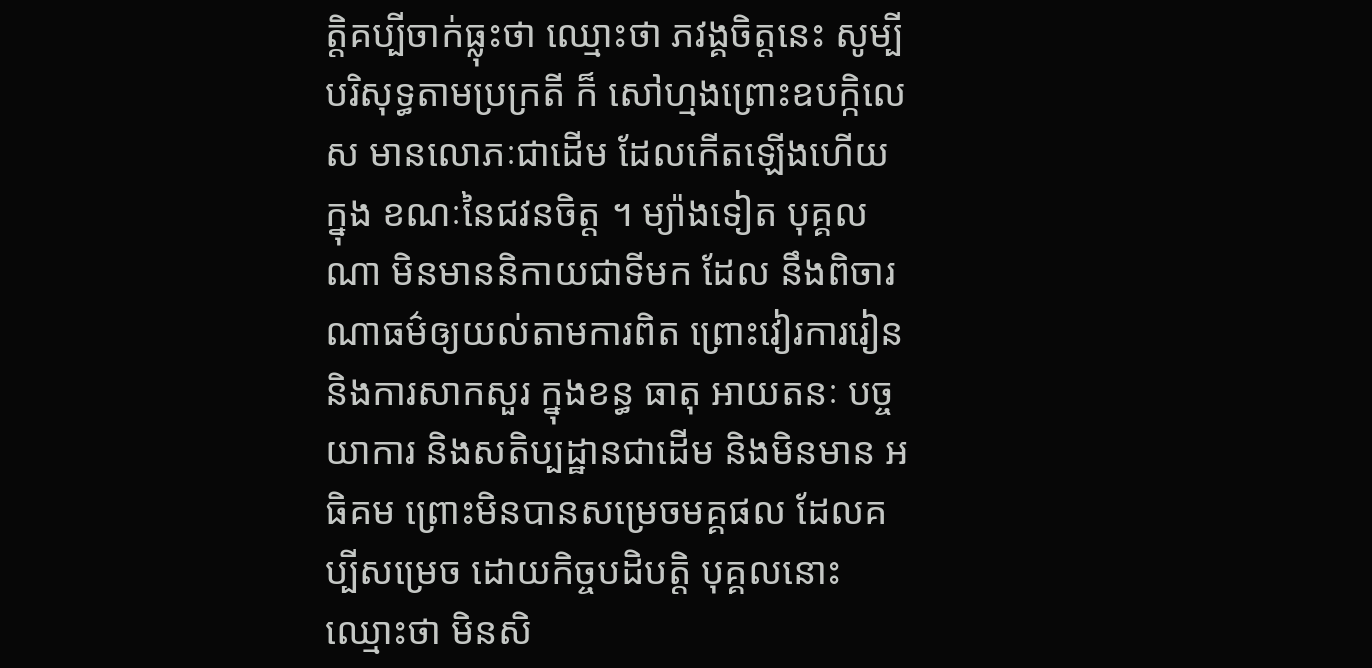ត្តិគប្បីចាក់ធ្លុះថា ឈ្មោះថា ភវង្គចិត្តនេះ សូម្បីបរិសុទ្ធតាមប្រក្រតី ក៏ សៅហ្មងព្រោះឧបក្កិលេស មានលោភៈជាដើម ដែលកើតឡើងហើយ ក្នុង ខណៈនៃជវនចិត្ត ។ ម្យ៉ាងទៀត បុគ្គលណា មិនមាននិកាយជាទីមក ដែល នឹងពិចារណាធម៌ឲ្យយល់តាមការពិត ព្រោះវៀរការរៀន និងការសាកសួរ ក្នុងខន្ធ ធាតុ អាយតនៈ បច្ចយាការ និងសតិប្បដ្ឋានជាដើម និងមិនមាន អធិគម ព្រោះមិនបានសម្រេចមគ្គផល ដែលគប្បីសម្រេច ដោយកិច្ចបដិបត្តិ បុគ្គលនោះ ឈ្មោះថា មិនសិ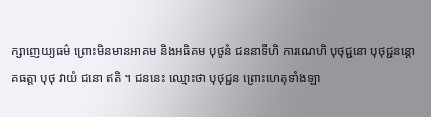ក្សាញេយ្យធម៌ ព្រោះមិនមានអាគម និងអធិគម បុថូនំ ជននាទីហិ ការណេហិ បុថុជ្ជនោ បុថុជ្ជនន្តោ គធត្តា បុថុ វាយំ ជនោ ឥតិ ។ ជននេះ ឈ្មោះថា បុថុជ្ជន ព្រោះហេតុទាំងឡា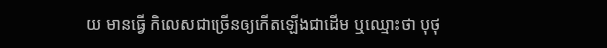យ មានធ្វើ កិលេសជាច្រើនឲ្យកើតឡើងជាដើម ឬឈ្មោះថា បុថុ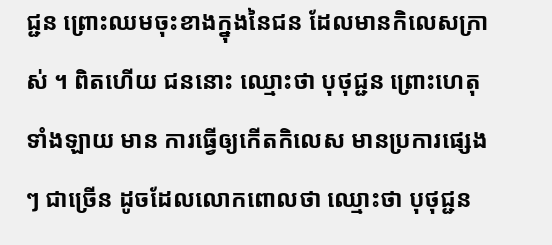ជ្ជន ព្រោះឈមចុះខាងក្នុងនៃជន ដែលមានកិលេសក្រាស់ ។ ពិតហើយ ជននោះ ឈ្មោះថា បុថុជ្ជន ព្រោះហេតុទាំងឡាយ មាន ការធ្វើឲ្យកើតកិលេស មានប្រការផ្សេងៗ ជាច្រើន ដូចដែលលោកពោលថា ឈ្មោះថា បុថុជ្ជន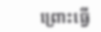ព្រោះធ្វើ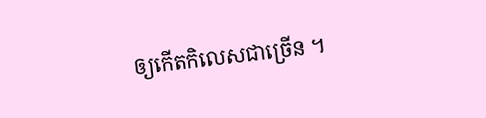ឲ្យកើតកិលេសជាច្រើន ។